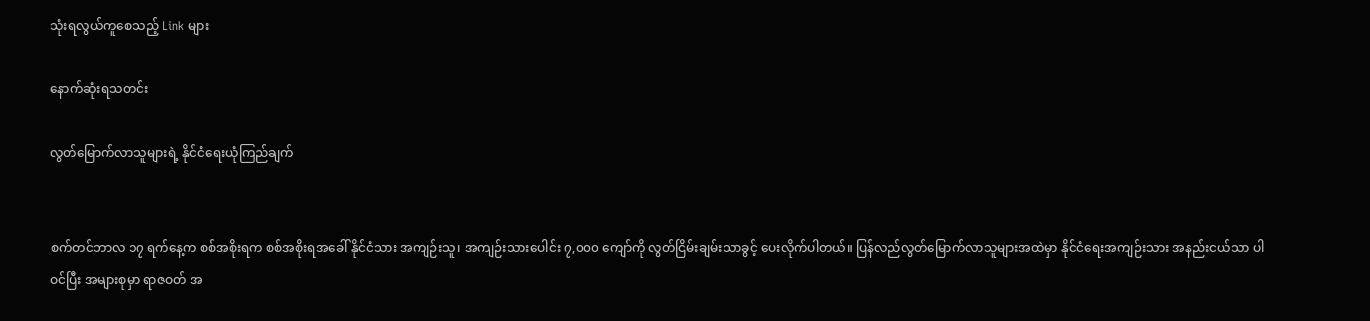သုံးရလွယ်ကူစေသည့် Link များ

နောက်ဆုံးရသတင်း

လွတ်မြောက်လာသူများရဲ့ နိုင်ငံရေးယုံကြည်ချက်


စက်တင်ဘာလ ၁၇ ရက်နေ့က စစ်အစိုးရက စစ်အစိုးရအခေါ် နိုင်ငံသား အကျဉ်းသူ၊ အကျဉ်းသားပေါင်း ၇,၀၀၀ ကျော်ကို လွတ်ငြိမ်းချမ်းသာခွင့် ပေးလိုက်ပါတယ်။ ပြန်လည်လွတ်မြောက်လာသူများအထဲမှာ နိုင်ငံရေးအကျဉ်းသား အနည်းငယ်သာ ပါဝင်ပြီး အများစုမှာ ရာဇဝတ် အ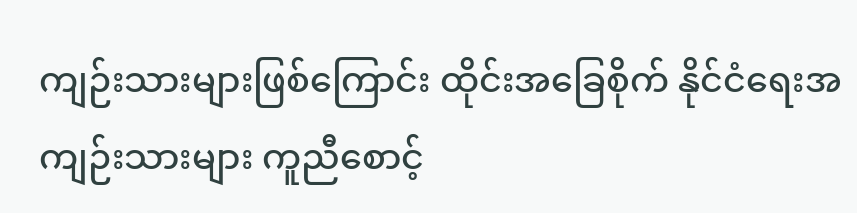ကျဉ်းသားများဖြစ်ကြောင်း ထိုင်းအခြေစိုက် နိုင်ငံရေးအကျဉ်းသားများ ကူညီစောင့်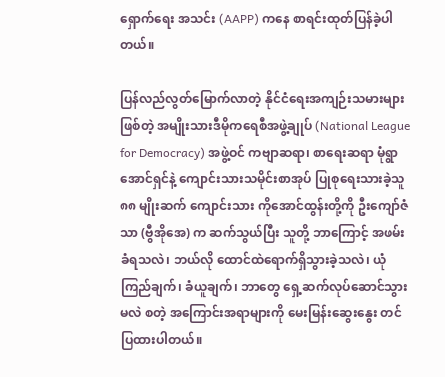ရှောက်ရေး အသင်း (AAPP) ကနေ စာရင်းထုတ်ပြန်ခဲ့ပါတယ်။

ပြန်လည်လွတ်မြောက်လာတဲ့ နိုင်ငံရေးအကျဉ်းသမားများဖြစ်တဲ့ အမျိုးသားဒီမိုကရေစီအဖွဲ့ချုပ် (National League for Democracy) အဖွဲ့ဝင် ကဗျာဆရာ၊ စာရေးဆရာ မုံရွာအောင်ရှင်နဲ့ ကျောင်းသားသမိုင်းစာအုပ် ပြုစုရေးသားခဲ့သူ ၈၈ မျိုးဆက် ကျောင်းသား ကိုအောင်ထွန်းတို့ကို ဦးကျော်ဇံသာ (ဗွီအိုအေ) က ဆက်သွယ်ပြီး သူတို့ ဘာကြောင့် အဖမ်းခံရသလဲ၊ ဘယ်လို ထောင်ထဲရောက်ရှိသွားခဲ့သလဲ၊ ယုံကြည်ချက်၊ ခံယူချက်၊ ဘာတွေ ရှေ့ဆက်လုပ်ဆောင်သွားမလဲ စတဲ့ အကြောင်းအရာများကို မေးမြန်းဆွေးနွေး တင်ပြထားပါတယ်။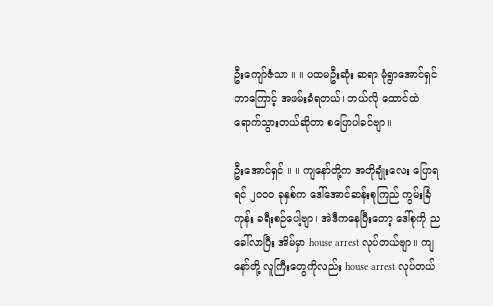ဦးကျော်ဇံသာ ။ ။ ပထမဦးဆုံး ဆရာ မုံရွာအောင်ရှင် ဘာကြောင့် အဖမ်းခံရတယ်၊ ဘယ်လို ထောင်ထဲရောက်သွားတယ်ဆိုတာ စပြောပါခင်ဗျာ။

ဦးအောင်ရှင် ။ ။ ကျနော်တို့က အတိုချုံးလေး ပြောရရင် ၂၀၀၀ ခုနှစ်က ဒေါ်အောင်ဆန်းစုကြည် ကွမ်းခြံကုန်း ခရီးစဉ်ပေါ့ဗျာ၊ အဲဒီကနေပြီးတော့ ဒေါ်စုကို ညခေါ်လာပြီး အိမ်မှာ house arrest လုပ်တယ်ဗျာ။ ကျနော်တို့ လူကြီးတွေကိုလည်း house arrest လုပ်တယ်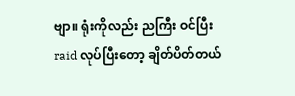ဗျာ။ ရုံးကိုလည်း ညကြီး ဝင်ပြီး raid လုပ်ပြီးတော့ ချိတ်ပိတ်တယ်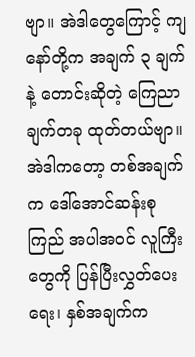ဗျာ။ အဲဒါတွေကြောင့် ကျနော်တို့က အချက် ၃ ချက်နဲ့ တောင်းဆိုတဲ့ ကြေညာချက်တခု ထုတ်တယ်ဗျာ။ အဲဒါကတော့ တစ်အချက်က ဒေါ်အောင်ဆန်းစုကြည် အပါအဝင် လူကြီးတွေကို ပြန်ပြီးလွှတ်ပေးရေး၊ နှစ်အချက်က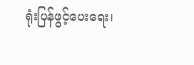ရုံးပြန်ဖွင့်ပေးရေး၊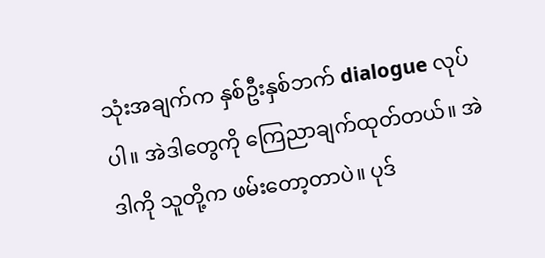သုံးအချက်က နှစ်ဦးနှစ်ဘက် dialogue လုပ်ပါ။ အဲဒါတွေကို ကြေညာချက်ထုတ်တယ်။ အဲဒါကို သူတို့က ဖမ်းတော့တာပဲ။ ပုဒ်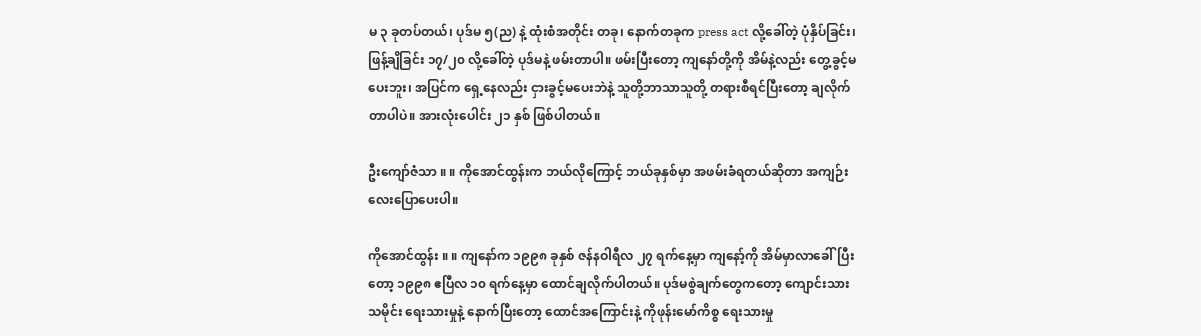မ ၃ ခုတပ်တယ်၊ ပုဒ်မ ၅(ည) နဲ့ ထုံးစံအတိုင်း တခု၊ နောက်တခုက press act လို့ခေါ်တဲ့ ပုံနှိပ်ခြင်း၊ ဖြန့်ချိခြင်း ၁၇/၂၀ လို့ခေါ်တဲ့ ပုဒ်မနဲ့ ဖမ်းတာပါ။ ဖမ်းပြီးတော့ ကျနော်တို့ကို အိမ်နဲ့လည်း တွေ့ခွင့်မပေးဘူး၊ အပြင်က ရှေ့နေလည်း ငှားခွင့်မပေးဘဲနဲ့ သူတို့ဘာသာသူတို့ တရားစီရင်ပြီးတော့ ချလိုက်တာပါပဲ။ အားလုံးပေါင်း ၂၁ နှစ် ဖြစ်ပါတယ်။

ဦးကျော်ဇံသာ ။ ။ ကိုအောင်ထွန်းက ဘယ်လိုကြောင့် ဘယ်ခုနှစ်မှာ အဖမ်းခံရတယ်ဆိုတာ အကျဉ်းလေးပြောပေးပါ။

ကိုအောင်ထွန်း ။ ။ ကျနော်က ၁၉၉၈ ခုနှစ် ဇန်နဝါရီလ ၂၇ ရက်နေ့မှာ ကျနော့်ကို အိမ်မှာလာခေါ်ပြီးတော့ ၁၉၉၈ ဧပြီလ ၁၀ ရက်နေ့မှာ ထောင်ချလိုက်ပါတယ်။ ပုဒ်မစွဲချက်တွေကတော့ ကျောင်းသားသမိုင်း ရေးသားမှုနဲ့ နောက်ပြီးတော့ ထောင်အကြောင်းနဲ့ ကိုဖုန်းမော်ကိစ္စ ရေးသားမှု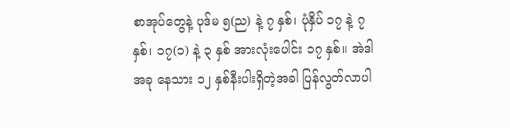စာအုပ်တွေနဲ့ ပုဒ်မ ၅(ည) နဲ့ ၇ နှစ်၊ ပုံနှိပ် ၁၇ နဲ့ ၇ နှစ်၊ ၁၇(၁) နဲ့ ၃ နှစ် အားလုံးပေါင်း ၁၇ နှစ်။ အဲဒါ အခု နေသား ၁၂ နှစ်နီးပါးရှိတဲ့အခါ ပြန်လွတ်လာပါ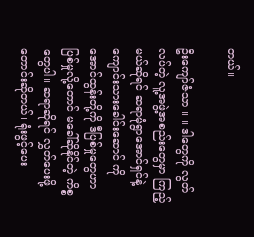တယ်။

ဦးကျော်ဇံသာ ။ ။ ဒါတွေကို လွတ်လပ်တဲ့ လူ့အဖွဲ့အစည်းတွေမှာ ကြည့်မယ်ဆိုရင် ဆရာမုံရွာအောင်ရှင်နဲ့ ကျောင်းသားခေါင်းဆောင် ကိုအောင်ထွန်းတို့ကို ဒီပြစ်မှုတွေဟာ ပြစ်မှုလို့တောင် မခေါ်ဆိုနိုင်တဲ့ ကိစ္စတွေပါ။ ဆရာဆိုရင် လွှတ်ပေးဖို့တောင်းဆိုတယ်၊ ရုံးဖွင့်ပေး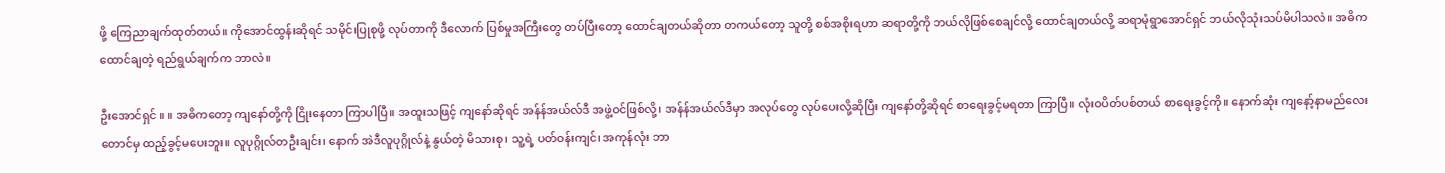ဖို့ ကြေညာချက်ထုတ်တယ်။ ကိုအောင်ထွန်းဆိုရင် သမိုင်းပြုစုဖို့ လုပ်တာကို ဒီလောက် ပြစ်မှုအကြီးတွေ တပ်ပြီးတော့ ထောင်ချတယ်ဆိုတာ တကယ်တော့ သူတို့ စစ်အစိုးရဟာ ဆရာတို့ကို ဘယ်လိုဖြစ်စေချင်လို့ ထောင်ချတယ်လို့ ဆရာမုံရွာအောင်ရှင် ဘယ်လိုသုံးသပ်မိပါသလဲ။ အဓိက ထောင်ချတဲ့ ရည်ရွယ်ချက်က ဘာလဲ။

ဦးအောင်ရှင် ။ ။ အဓိကတော့ ကျနော်တို့ကို ငြိုးနေတာ ကြာပါပြီ။ အထူးသဖြင့် ကျနော်ဆိုရင် အန်န်အယ်လ်ဒီ အဖွဲ့ဝင်ဖြစ်လို့၊ အန်န်အယ်လ်ဒီမှာ အလုပ်တွေ လုပ်ပေးလို့ဆိုပြီး ကျနော်တို့ဆိုရင် စာရေးခွင့်မရတာ ကြာပြီ။ လုံးဝပိတ်ပစ်တယ် စာရေးခွင့်ကို။ နောက်ဆုံး ကျနော့်နာမည်လေးတောင်မှ ထည့်ခွင့်မပေးဘူး။ လူပုဂ္ဂိုလ်တဦးချင်း၊ နောက် အဲဒီလူပုဂ္ဂိုလ်နဲ့ နွယ်တဲ့ မိသားစု၊ သူ့ရဲ့ ပတ်ဝန်းကျင်၊ အကုန်လုံး ဘာ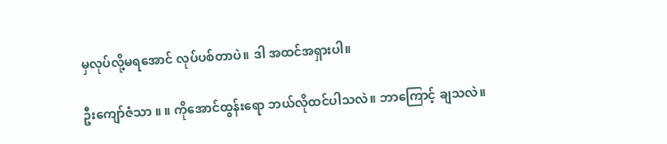မှလုပ်လို့မရအောင် လုပ်ပစ်တာပဲ။ ဒါ အထင်အရှားပါ။

ဦးကျော်ဇံသာ ။ ။ ကိုအောင်ထွန်းရော ဘယ်လိုထင်ပါသလဲ။ ဘာကြောင့် ချသလဲ။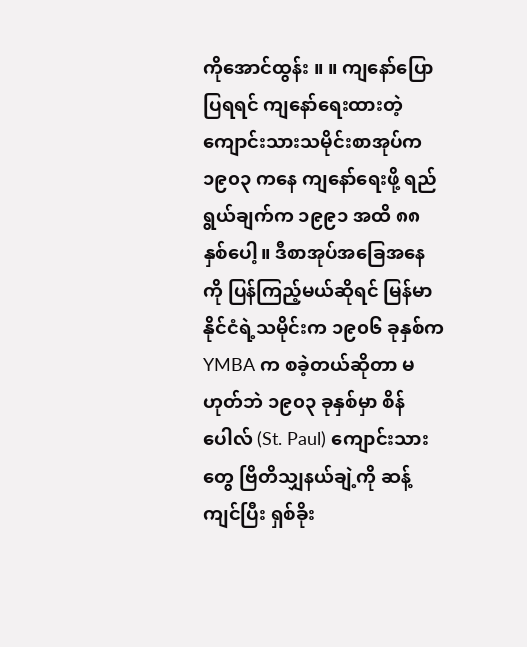ကိုအောင်ထွန်း ။ ။ ကျနော်ပြောပြရရင် ကျနော်ရေးထားတဲ့ ကျောင်းသားသမိုင်းစာအုပ်က ၁၉၀၃ ကနေ ကျနော်ရေးဖို့ ရည်ရွယ်ချက်က ၁၉၉၁ အထိ ၈၈ နှစ်ပေါ့။ ဒီစာအုပ်အခြေအနေကို ပြန်ကြည့်မယ်ဆိုရင် မြန်မာနိုင်ငံရဲ့သမိုင်းက ၁၉၀၆ ခုနှစ်က YMBA က စခဲ့တယ်ဆိုတာ မဟုတ်ဘဲ ၁၉၀၃ ခုနှစ်မှာ စိန်ပေါလ် (St. Paul) ကျောင်းသားတွေ ဗြိတိသျှနယ်ချဲ့ကို ဆန့်ကျင်ပြီး ရှစ်ခိုး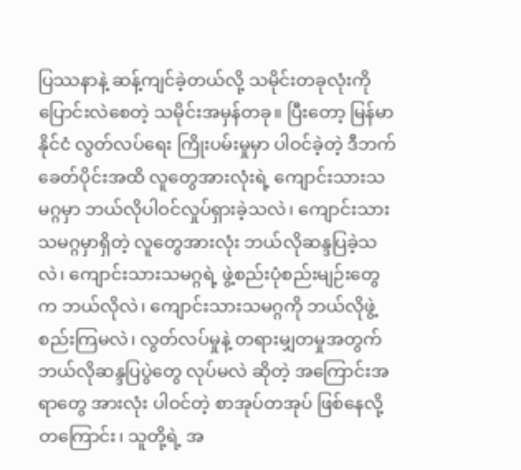ပြဿနာနဲ့ ဆန့်ကျင်ခဲ့တယ်လို့ သမိုင်းတခုလုံးကို ပြောင်းလဲစေတဲ့ သမိုင်းအမှန်တခု။ ပြီးတော့ မြန်မာနိုင်ငံ လွတ်လပ်ရေး ကြိုးပမ်းမှုမှာ ပါဝင်ခဲ့တဲ့ ဒီဘက်ခေတ်ပိုင်းအထိ လူတွေအားလုံးရဲ့ ကျောင်းသားသမဂ္ဂမှာ ဘယ်လိုပါဝင်လှုပ်ရှားခဲ့သလဲ၊ ကျောင်းသားသမဂ္ဂမှာရှိတဲ့ လူတွေအားလုံး ဘယ်လိုဆန္ဒပြခဲ့သလဲ၊ ကျောင်းသားသမဂ္ဂရဲ့ ဖွဲ့စည်းပုံစည်းမျဉ်းတွေက ဘယ်လိုလဲ၊ ကျောင်းသားသမဂ္ဂကို ဘယ်လိုဖွဲ့စည်းကြမလဲ၊ လွတ်လပ်မှုနဲ့ တရားမျှတမှုအတွက် ဘယ်လိုဆန္ဒပြပွဲတွေ လုပ်မလဲ ဆိုတဲ့ အကြောင်းအရာတွေ အားလုံး ပါဝင်တဲ့ စာအုပ်တအုပ် ဖြစ်နေလို့တကြောင်း၊ သူတို့ရဲ့ အ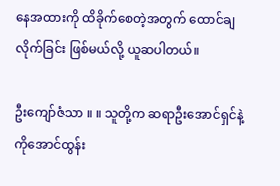နေအထားကို ထိခိုက်စေတဲ့အတွက် ထောင်ချလိုက်ခြင်း ဖြစ်မယ်လို့ ယူဆပါတယ်။

ဦးကျော်ဇံသာ ။ ။ သူတို့က ဆရာဦးအောင်ရှင်နဲ့ ကိုအောင်ထွန်း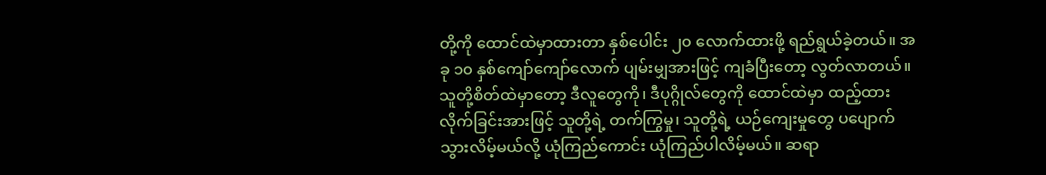တို့ကို ထောင်ထဲမှာထားတာ နှစ်ပေါင်း ၂၀ လောက်ထားဖို့ ရည်ရွယ်ခဲ့တယ်။ အခု ၁၀ နှစ်ကျော်ကျော်လောက် ပျမ်းမျှအားဖြင့် ကျခံပြီးတော့ လွတ်လာတယ်။ သူတို့စိတ်ထဲမှာတော့ ဒီလူတွေကို၊ ဒီပုဂ္ဂိုလ်တွေကို ထောင်ထဲမှာ ထည့်ထားလိုက်ခြင်းအားဖြင့် သူတို့ရဲ့ တက်ကြွမှု၊ သူတို့ရဲ့ ယဉ်ကျေးမှုတွေ ပပျောက်သွားလိမ့်မယ်လို့ ယုံကြည်ကောင်း ယုံကြည်ပါလိမ့်မယ်။ ဆရာ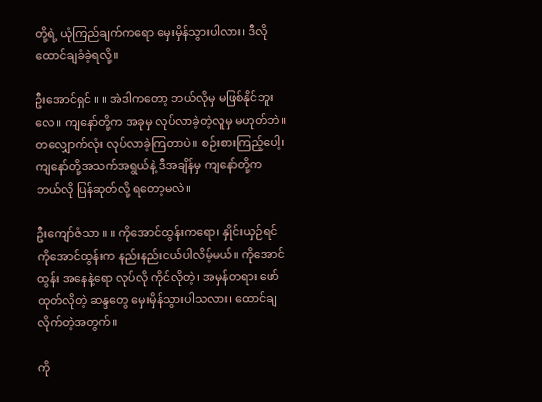တို့ရဲ့ ယုံကြည်ချက်ကရော မှေးမှိန်သွားပါလား၊ ဒီလို ထောင်ချခံခဲ့ရလို့။

ဦးအောင်ရှင် ။ ။ အဲဒါကတော့ ဘယ်လိုမှ မဖြစ်နိုင်ဘူးလေ။ ကျနော်တို့က အခုမှ လုပ်လာခဲ့တဲ့လူမှ မဟုတ်ဘဲ။ တလျှောက်လုံး လုပ်လာခဲ့ကြတာပဲ။ စဉ်းစားကြည့်ပေါ့၊ ကျနော်တို့အသက်အရွယ်နဲ့ ဒီအချိန်မှ ကျနော်တို့က ဘယ်လို ပြန်ဆုတ်လို့ ရတော့မလဲ။

ဦးကျော်ဇံသာ ။ ။ ကိုအောင်ထွန်းကရော၊ နှိုင်းယှဉ်ရင် ကိုအောင်ထွန်းက နည်းနည်းငယ်ပါလိမ့်မယ်။ ကိုအောင်ထွန်း အနေနဲ့ရော လုပ်လို ကိုင်လိုတဲ့၊ အမှန်တရား ဖော်ထုတ်လိုတဲ့ ဆန္ဒတွေ မှေးမှိန်သွားပါသလား၊ ထောင်ချလိုက်တဲ့အတွက်။

ကို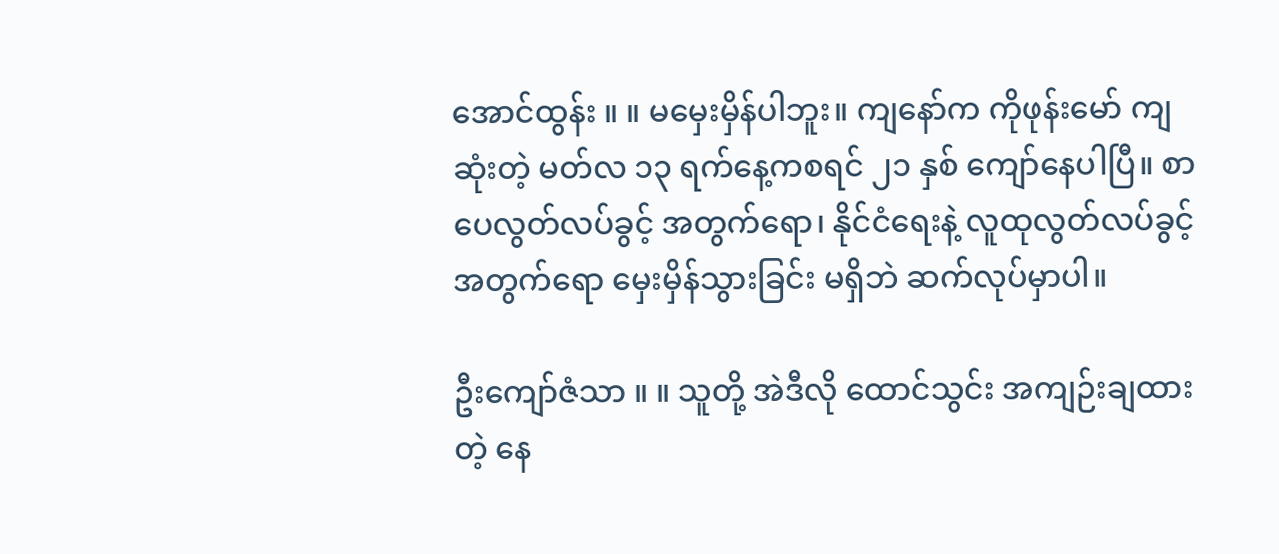အောင်ထွန်း ။ ။ မမှေးမှိန်ပါဘူး။ ကျနော်က ကိုဖုန်းမော် ကျဆုံးတဲ့ မတ်လ ၁၃ ရက်နေ့ကစရင် ၂၁ နှစ် ကျော်နေပါပြီ။ စာပေလွတ်လပ်ခွင့် အတွက်ရော၊ နိုင်ငံရေးနဲ့ လူထုလွတ်လပ်ခွင့် အတွက်ရော မှေးမှိန်သွားခြင်း မရှိဘဲ ဆက်လုပ်မှာပါ။

ဦးကျော်ဇံသာ ။ ။ သူတို့ အဲဒီလို ထောင်သွင်း အကျဉ်းချထားတဲ့ နေ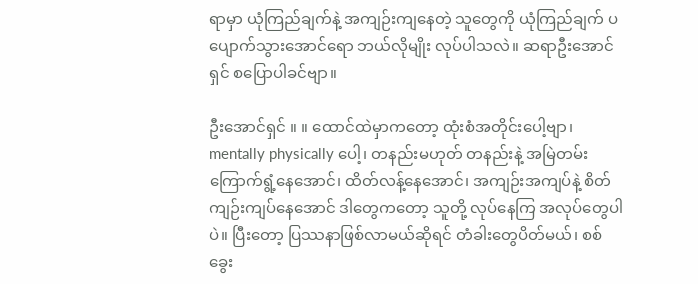ရာမှာ ယုံကြည်ချက်နဲ့ အကျဉ်းကျနေတဲ့ သူတွေကို ယုံကြည်ချက် ပပျောက်သွားအောင်ရော ဘယ်လိုမျိုး လုပ်ပါသလဲ။ ဆရာဦးအောင်ရှင် စပြောပါခင်ဗျာ။

ဦးအောင်ရှင် ။ ။ ထောင်ထဲမှာကတော့ ထုံးစံအတိုင်းပေါ့ဗျာ၊ mentally physically ပေါ့၊ တနည်းမဟုတ် တနည်းနဲ့ အမြဲတမ်း ကြောက်ရွံ့နေအောင်၊ ထိတ်လန့်နေအောင်၊ အကျဉ်းအကျပ်နဲ့ စိတ်ကျဉ်းကျပ်နေအောင် ဒါတွေကတော့ သူတို့ လုပ်နေကြ အလုပ်တွေပါပဲ။ ပြီးတော့ ပြဿနာဖြစ်လာမယ်ဆိုရင် တံခါးတွေပိတ်မယ်၊ စစ်ခွေး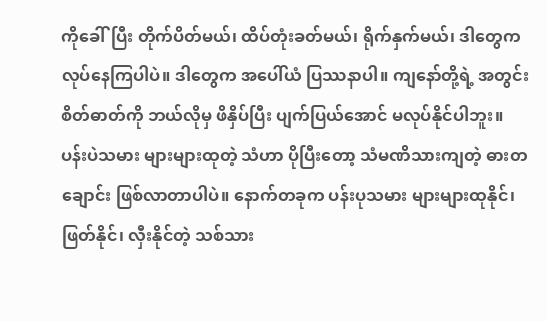ကိုခေါ်ပြီး တိုက်ပိတ်မယ်၊ ထိပ်တုံးခတ်မယ်၊ ရိုက်နှက်မယ်၊ ဒါတွေက လုပ်နေကြပါပဲ။ ဒါတွေက အပေါ်ယံ ပြဿနာပါ။ ကျနော်တို့ရဲ့ အတွင်းစိတ်ဓာတ်ကို ဘယ်လိုမှ ဖိနှိပ်ပြီး ပျက်ပြယ်အောင် မလုပ်နိုင်ပါဘူး။ ပန်းပဲသမား များများထုတဲ့ သံဟာ ပိုပြီးတော့ သံမဏိသားကျတဲ့ ဓားတချောင်း ဖြစ်လာတာပါပဲ။ နောက်တခုက ပန်းပုသမား များများထုနိုင်၊ ဖြတ်နိုင်၊ လှီးနိုင်တဲ့ သစ်သား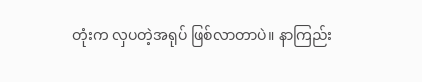တုံးက လှပတဲ့အရုပ် ဖြစ်လာတာပဲ။ နာကြည်း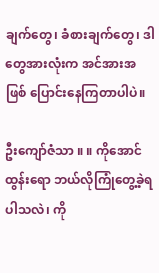ချက်တွေ၊ ခံစားချက်တွေ၊ ဒါတွေအားလုံးက အင်အားအဖြစ် ပြောင်းနေကြတာပါပဲ။

ဦးကျော်ဇံသာ ။ ။ ကိုအောင်ထွန်းရော ဘယ်လိုကြုံတွေ့ခဲ့ရပါသလဲ၊ ကို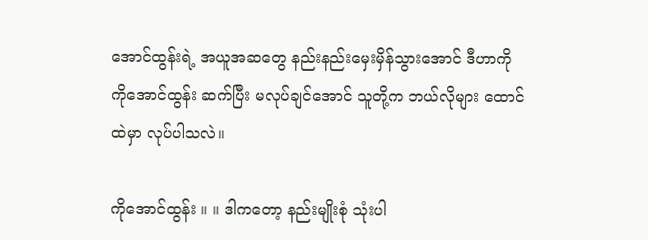အောင်ထွန်းရဲ့ အယူအဆတွေ နည်းနည်းမှေးမှိန်သွားအောင် ဒီဟာကို ကိုအောင်ထွန်း ဆက်ပြီး မလုပ်ချင်အောင် သူတို့က ဘယ်လိုများ ထောင်ထဲမှာ လုပ်ပါသလဲ။

ကိုအောင်ထွန်း ။ ။ ဒါကတော့ နည်းမျိုးစုံ သုံးပါ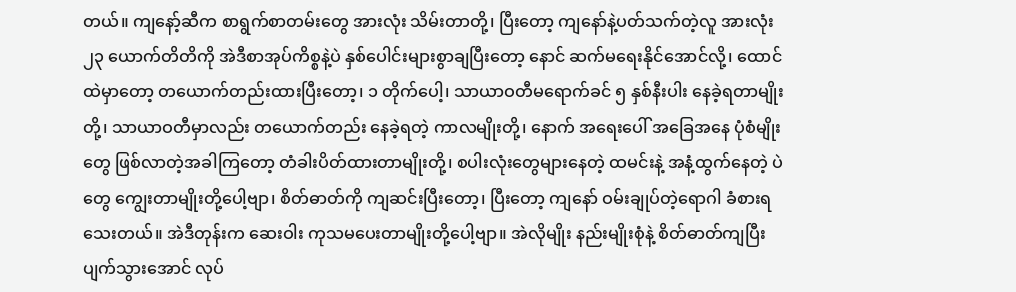တယ်။ ကျနော့်ဆီက စာရွက်စာတမ်းတွေ အားလုံး သိမ်းတာတို့၊ ပြီးတော့ ကျနော်နဲ့ပတ်သက်တဲ့လူ အားလုံး ၂၃ ယောက်တိတိကို အဲဒီစာအုပ်ကိစ္စနဲ့ပဲ နှစ်ပေါင်းများစွာချပြီးတော့ နောင် ဆက်မရေးနိုင်အောင်လို့၊ ထောင်ထဲမှာတော့ တယောက်တည်းထားပြီးတော့၊ ၁ တိုက်ပေါ့၊ သာယာဝတီမရောက်ခင် ၅ နှစ်နီးပါး နေခဲ့ရတာမျိုးတို့၊ သာယာဝတီမှာလည်း တယောက်တည်း နေခဲ့ရတဲ့ ကာလမျိုးတို့၊ နောက် အရေးပေါ် အခြေအနေ ပုံစံမျိုးတွေ ဖြစ်လာတဲ့အခါကြတော့ တံခါးပိတ်ထားတာမျိုးတို့၊ စပါးလုံးတွေများနေတဲ့ ထမင်းနဲ့ အနံ့ထွက်နေတဲ့ ပဲတွေ ကျွေးတာမျိုးတို့ပေါ့ဗျာ၊ စိတ်ဓာတ်ကို ကျဆင်းပြီးတော့၊ ပြီးတော့ ကျနော် ဝမ်းချုပ်တဲ့ရောဂါ ခံစားရသေးတယ်။ အဲဒီတုန်းက ဆေးဝါး ကုသမပေးတာမျိုးတို့ပေါ့ဗျာ။ အဲလိုမျိုး နည်းမျိုးစုံနဲ့ စိတ်ဓာတ်ကျပြီး ပျက်သွားအောင် လုပ်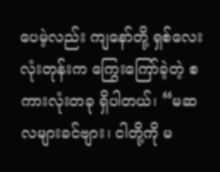ပေမဲ့လည်း ကျနော်တို့ ရှစ်လေးလုံးတုန်းက ကြွေးကြော်ခဲ့တဲ့ စကားလုံးတခု ရှိပါတယ်၊ “မဆလများခင်ဗျား၊ ငါတို့ကို မ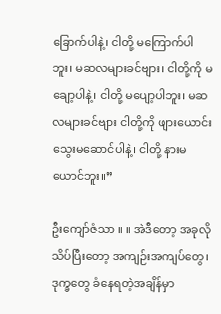ခြောက်ပါနဲ့၊ ငါတို့ မကြောက်ပါဘူး၊ မဆလများခင်ဗျား၊ ငါတို့ကို မချော့ပါနဲ့၊ ငါတို့ မပျော့ပါဘူး၊ မဆလများခင်ဗျား ငါတို့ကို ဖျားယောင်း သွေးမဆောင်ပါနဲ့၊ ငါတို့ နားမယောင်ဘူး။”

ဦးကျော်ဇံသာ ။ ။ အဲဒီတော့ အခုလို သိပ်ပြီးတော့ အကျဉ်းအကျပ်တွေ၊ ဒုက္ခတွေ ခံနေရတဲ့အချိန်မှာ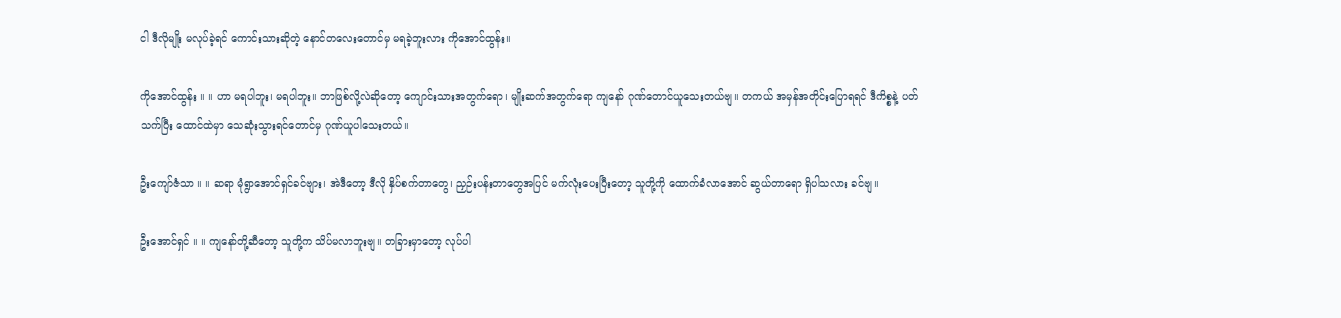ငါ ဒီလိုမျိုး မလုပ်ခဲ့ရင် ကောင်းသားဆိုတဲ့ နောင်တလေးတောင်မှ မရခဲ့ဘူးလား ကိုအောင်ထွန်း။

ကိုအောင်ထွန်း ။ ။ ဟာ မရပါဘူး၊ မရပါဘူး။ ဘာဖြစ်လို့လဲဆိုတော့ ကျောင်းသားအတွက်ရော၊ မျိုးဆက်အတွက်ရော ကျနော် ဂုဏ်တောင်ယူသေးတယ်ဗျ။ တကယ် အမှန်အတိုင်းပြောရရင် ဒီကိစ္စနဲ့ ပတ်သက်ပြီး ထောင်ထဲမှာ သေဆုံးသွားရင်တောင်မှ ဂုဏ်ယူပါသေးတယ်။

ဦးကျော်ဇံသာ ။ ။ ဆရာ မုံရွာအောင်ရှင်ခင်ဗျား၊ အဲဒီတော့ ဒီလို နှိပ်စက်တာတွေ၊ ညှဉ်းပန်းတာတွေအပြင် မက်လုံးပေးပြီးတော့ သူတို့ကို ထောက်ခံလာအောင် ဆွယ်တာရော ရှိပါသလား ခင်ဗျ။

ဦးအောင်ရှင် ။ ။ ကျနော်တို့ဆီတော့ သူတို့က သိပ်မလာဘူးဗျ။ တခြားမှာတော့ လုပ်ပါ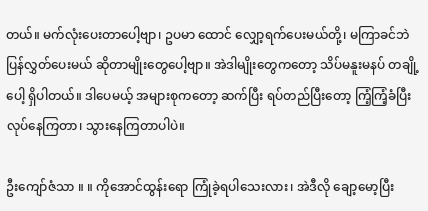တယ်။ မက်လုံးပေးတာပေါ့ဗျာ၊ ဥပမာ ထောင် လျှော့ရက်ပေးမယ်တို့၊ မကြာခင်ဘဲ ပြန်လွှတ်ပေးမယ် ဆိုတာမျိုးတွေပေါ့ဗျာ။ အဲဒါမျိုးတွေကတော့ သိပ်မနူးမနပ် တချို့ပေါ့ ရှိပါတယ်။ ဒါပေမယ့် အများစုကတော့ ဆက်ပြီး ရပ်တည်ပြီးတော့ ကြံ့ကြံ့ခံပြီး လုပ်နေကြတာ၊ သွားနေကြတာပါပဲ။

ဦးကျော်ဇံသာ ။ ။ ကိုအောင်ထွန်းရော ကြုံခဲ့ရပါသေးလား၊ အဲဒီလို ချော့မော့ပြီး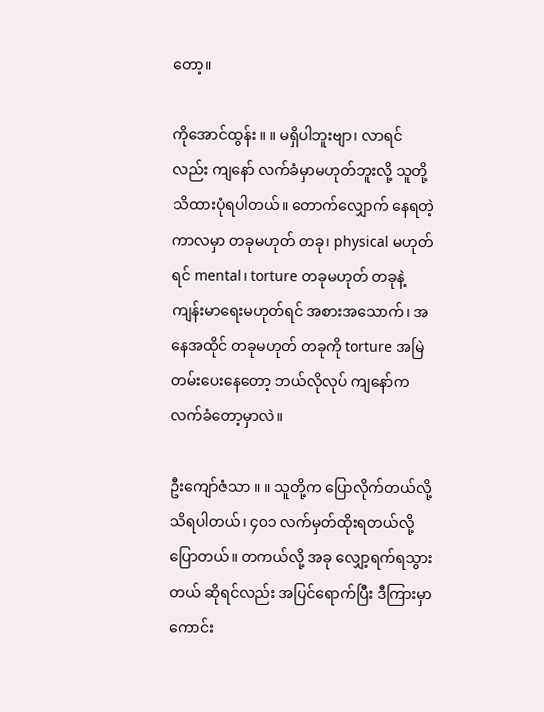တော့။

ကိုအောင်ထွန်း ။ ။ မရှိပါဘူးဗျာ၊ လာရင်လည်း ကျနော် လက်ခံမှာမဟုတ်ဘူးလို့ သူတို့ သိထားပုံရပါတယ်။ တောက်လျှောက် နေရတဲ့ ကာလမှာ တခုမဟုတ် တခု၊ physical မဟုတ်ရင် mental၊ torture တခုမဟုတ် တခုနဲ့ ကျန်းမာရေးမဟုတ်ရင် အစားအသောက်၊ အနေအထိုင် တခုမဟုတ် တခုကို torture အမြဲတမ်းပေးနေတော့ ဘယ်လိုလုပ် ကျနော်က လက်ခံတော့မှာလဲ။

ဦးကျော်ဇံသာ ။ ။ သူတို့က ပြောလိုက်တယ်လို့ သိရပါတယ်၊ ၄၀၁ လက်မှတ်ထိုးရတယ်လို့ ပြောတယ်။ တကယ်လို့ အခု လျှော့ရက်ရသွားတယ် ဆိုရင်လည်း အပြင်ရောက်ပြီး ဒီကြားမှာ ကောင်း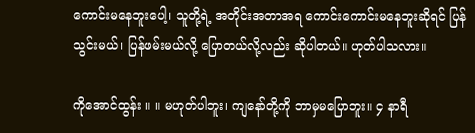ကောင်းမနေဘူးပေါ့၊ သူတို့ရဲ့ အတိုင်းအတာအရ ကောင်းကောင်းမနေဘူးဆိုရင် ပြန်သွင်းမယ်၊ ပြန်ဖမ်းမယ်လို့ ပြောတယ်လို့လည်း ဆိုပါတယ်။ ဟုတ်ပါသလား။

ကိုအောင်ထွန်း ။ ။ မဟုတ်ပါဘူး၊ ကျနော်တို့ကို ဘာမှမပြောဘူး။ ၄ နာရီ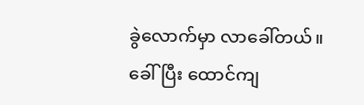ခွဲလောက်မှာ လာခေါ်တယ်။ ခေါ်ပြီး ထောင်ကျ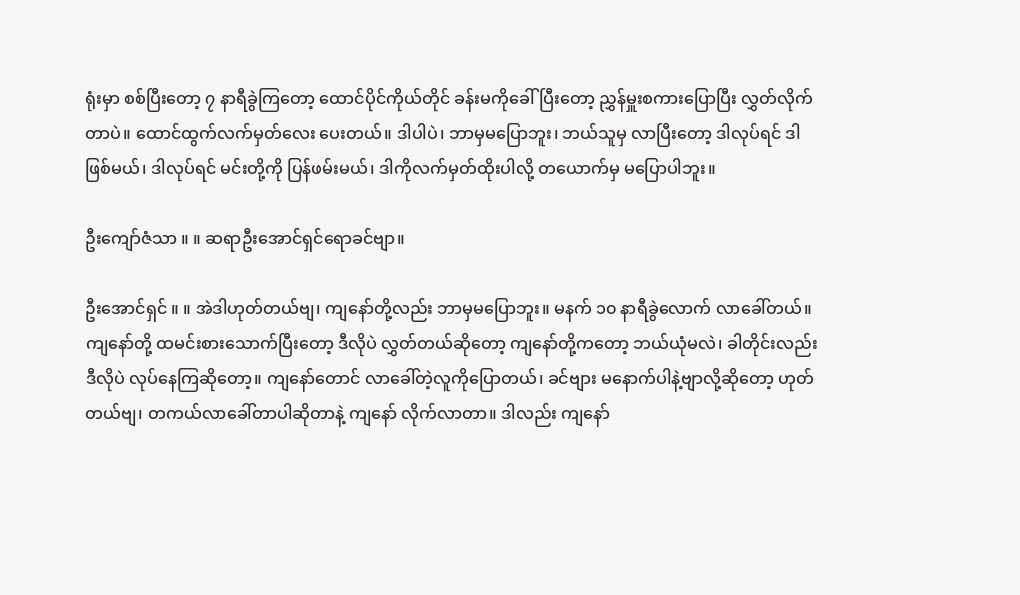ရုံးမှာ စစ်ပြီးတော့ ၇ နာရီခွဲကြတော့ ထောင်ပိုင်ကိုယ်တိုင် ခန်းမကိုခေါ်ပြီးတော့ ညွှန်မှူးစကားပြောပြီး လွှတ်လိုက်တာပဲ။ ထောင်ထွက်လက်မှတ်လေး ပေးတယ်။ ဒါပါပဲ၊ ဘာမှမပြောဘူး၊ ဘယ်သူမှ လာပြီးတော့ ဒါလုပ်ရင် ဒါဖြစ်မယ်၊ ဒါလုပ်ရင် မင်းတို့ကို ပြန်ဖမ်းမယ်၊ ဒါကိုလက်မှတ်ထိုးပါလို့ တယောက်မှ မပြောပါဘူး။

ဦးကျော်ဇံသာ ။ ။ ဆရာဦးအောင်ရှင်ရောခင်ဗျာ။

ဦးအောင်ရှင် ။ ။ အဲဒါဟုတ်တယ်ဗျ၊ ကျနော်တို့လည်း ဘာမှမပြောဘူး။ မနက် ၁၀ နာရီခွဲလောက် လာခေါ်တယ်။ ကျနော်တို့ ထမင်းစားသောက်ပြီးတော့ ဒီလိုပဲ လွှတ်တယ်ဆိုတော့ ကျနော်တို့ကတော့ ဘယ်ယုံမလဲ၊ ခါတိုင်းလည်း ဒီလိုပဲ လုပ်နေကြဆိုတော့။ ကျနော်တောင် လာခေါ်တဲ့လူကိုပြောတယ်၊ ခင်ဗျား မနောက်ပါနဲ့ဗျာလို့ဆိုတော့ ဟုတ်တယ်ဗျ၊ တကယ်လာခေါ်တာပါဆိုတာနဲ့ ကျနော် လိုက်လာတာ။ ဒါလည်း ကျနော်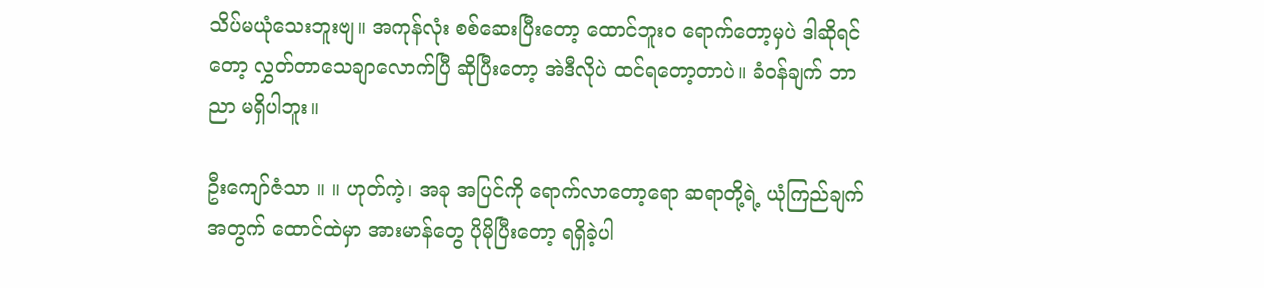သိပ်မယုံသေးဘူးဗျ။ အကုန်လုံး စစ်ဆေးပြီးတော့ ထောင်ဘူး၀ ရောက်တော့မှပဲ ဒါဆိုရင်တော့ လွှတ်တာသေချာလောက်ပြီ ဆိုပြီးတော့ အဲဒီလိုပဲ ထင်ရတော့တာပဲ။ ခံဝန်ချက် ဘာညာ မရှိပါဘူး။

ဦးကျော်ဇံသာ ။ ။ ဟုတ်ကဲ့၊ အခု အပြင်ကို ရောက်လာတော့ရော ဆရာတို့ရဲ့ ယုံကြည်ချက်အတွက် ထောင်ထဲမှာ အားမာန်တွေ ပိုမိုပြီးတော့ ရရှိခဲ့ပါ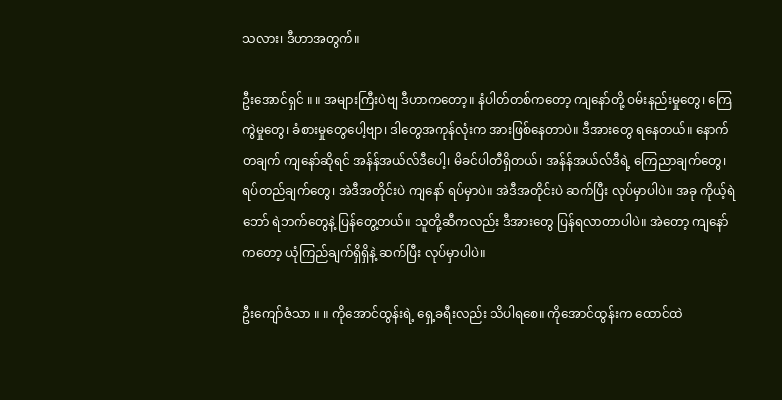သလား၊ ဒီဟာအတွက်။

ဦးအောင်ရှင် ။ ။ အများကြီးပဲဗျ ဒီဟာကတော့။ နံပါတ်တစ်ကတော့ ကျနော်တို့ ဝမ်းနည်းမှုတွေ၊ ကြေကွဲမှုတွေ၊ ခံစားမှုတွေပေါ့ဗျာ၊ ဒါတွေအကုန်လုံးက အားဖြစ်နေတာပဲ။ ဒီအားတွေ ရနေတယ်။ နောက်တချက် ကျနော်ဆိုရင် အန်န်အယ်လ်ဒီပေါ့၊ မိခင်ပါတီရှိတယ်၊ အန်န်အယ်လ်ဒီရဲ့ ကြေညာချက်တွေ၊ ရပ်တည်ချက်တွေ၊ အဲဒီအတိုင်းပဲ ကျနော် ရပ်မှာပဲ။ အဲဒီအတိုင်းပဲ ဆက်ပြီး လုပ်မှာပါပဲ။ အခု ကိုယ့်ရဲဘော် ရဲဘက်တွေနဲ့ ပြန်တွေ့တယ်။ သူတို့ဆီကလည်း ဒီအားတွေ ပြန်ရလာတာပါပဲ။ အဲတော့ ကျနော်ကတော့ ယုံကြည်ချက်ရှိရှိနဲ့ ဆက်ပြီး လုပ်မှာပါပဲ။

ဦးကျော်ဇံသာ ။ ။ ကိုအောင်ထွန်းရဲ့ ရှေ့ခရီးလည်း သိပါရစေ။ ကိုအောင်ထွန်းက ထောင်ထဲ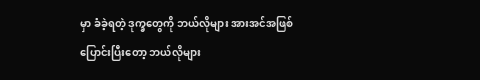မှာ ခံခဲ့ရတဲ့ ဒုက္ခတွေကို ဘယ်လိုများ အားအင်အဖြစ် ပြောင်းပြီးတော့ ဘယ်လိုများ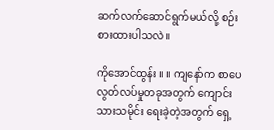ဆက်လက်ဆောင်ရွက်မယ်လို့ စဉ်းစားထားပါသလဲ။

ကိုအောင်ထွန်း ။ ။ ကျနော်က စာပေလွတ်လပ်မှုတခုအတွက် ကျောင်းသားသမိုင်း ရေးခဲ့တဲ့အတွက် ရှေ့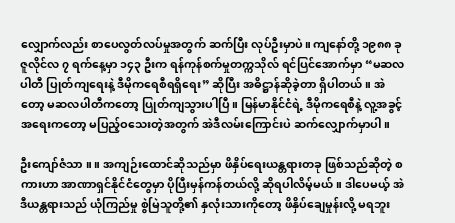လျှောက်လည်း စာပေလွတ်လပ်မှုအတွက် ဆက်ပြီး လုပ်ဦးမှာပဲ။ ကျနော်တို့ ၁၉၈၈ ခု ဇူလိုင်လ ၇ ရက်နေ့မှာ ၁၄၃ ဦးက ရန်ကုန်စက်မှုတက္ကသိုလ် ရင်ပြင်အောက်မှာ “မဆလပါတီ ပြုတ်ကျရေးနဲ့ ဒီမိုကရေစီရရှိရေး” ဆိုပြီး အဓိဋ္ဌာန်ဆိုခဲ့တာ ရှိပါတယ်။ အဲတော့ မဆလပါတီကတော့ ပြုတ်ကျသွားပါပြီ။ မြန်မာနိုင်ငံရဲ့ ဒီမိုကရေစီနဲ့ လူ့အခွင့်အရေးကတော့ မပြည့်ဝသေးတဲ့အတွက် အဲဒီလမ်းကြောင်းပဲ ဆက်လျှောက်မှာပါ။

ဦးကျော်ဇံသာ ။ ။ အကျဉ်းထောင်ဆိုသည်မှာ ဖိနှိပ်ရေးယန္တရားတခု ဖြစ်သည်ဆိုတဲ့ စကားဟာ အာဏာရှင်နိုင်ငံတွေမှာ ပိုပြီးမှန်ကန်တယ်လို့ ဆိုရပါလိမ့်မယ်။ ဒါပေမယ့် အဲဒီယန္တရားသည် ယုံကြည်မှု စွဲမြဲသူတို့၏ နှလုံးသားကိုတော့ ဖိနှိပ်ချေမှုန်းလို့ မရဘူး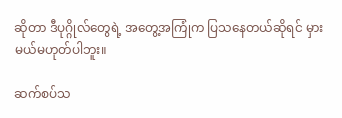ဆိုတာ ဒီပုဂ္ဂိုလ်တွေရဲ့ အတွေ့အကြုံက ပြသနေတယ်ဆိုရင် မှားမယ်မဟုတ်ပါဘူး။

ဆက်စပ်သ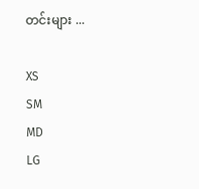တင်းများ ...

XS
SM
MD
LG